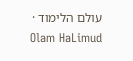עולם הלימוד · Olam HaLimud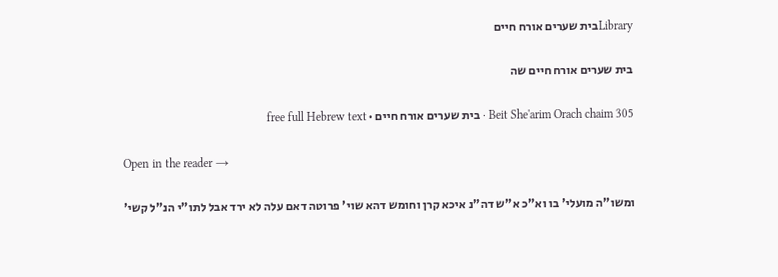Libraryבית שערים אורח חיים

בית שערים אורח חיים שה

Beit She'arim Orach chaim 305 · בית שערים אורח חיים · free full Hebrew text

Open in the reader →

ומשו"ה מועלי' בו וא"כ א"ש דה"נ איכא קרן וחומש דהא שוי' פרוטה דאם עלה לא ירד אבל לתו"י הנ"ל קשי'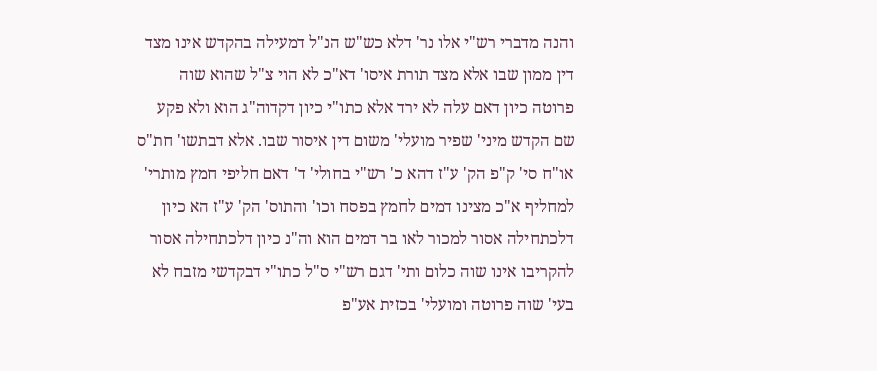והנה מדברי רש"י אלו נר' דלא כש"ש הנ"ל דמעילה בהקדש אינו מצד דין ממון שבו אלא מצד תורת איסו' דא"כ לא הוי צ"ל שהוא שוה פרוטה כיון דאם עלה לא ירד אלא כתו"י כיון דקדוה"ג הוא ולא פקע שם הקדש מיני' שפיר מועלי' משום דין איסור שבו. אלא דבתשו' חת"ס או"ח סי' ק"פ הק' ע"ז דהא כ' רש"י בחולי' ד' דאם חליפי חמץ מותרי' למחליף א"כ מצינו דמים לחמץ בפסח וכו' והתוס' הק' ע"ז הא כיון דלכתחילה אסור למכור לאו בר דמים הוא וה"נ כיון דלכתחילה אסור להקריבו אינו שוה כלום ותי' דגם רש"י ס"ל כתו"י דבקדשי מזבח לא בעי' שוה פרוטה ומועלי' בכזית אע"פ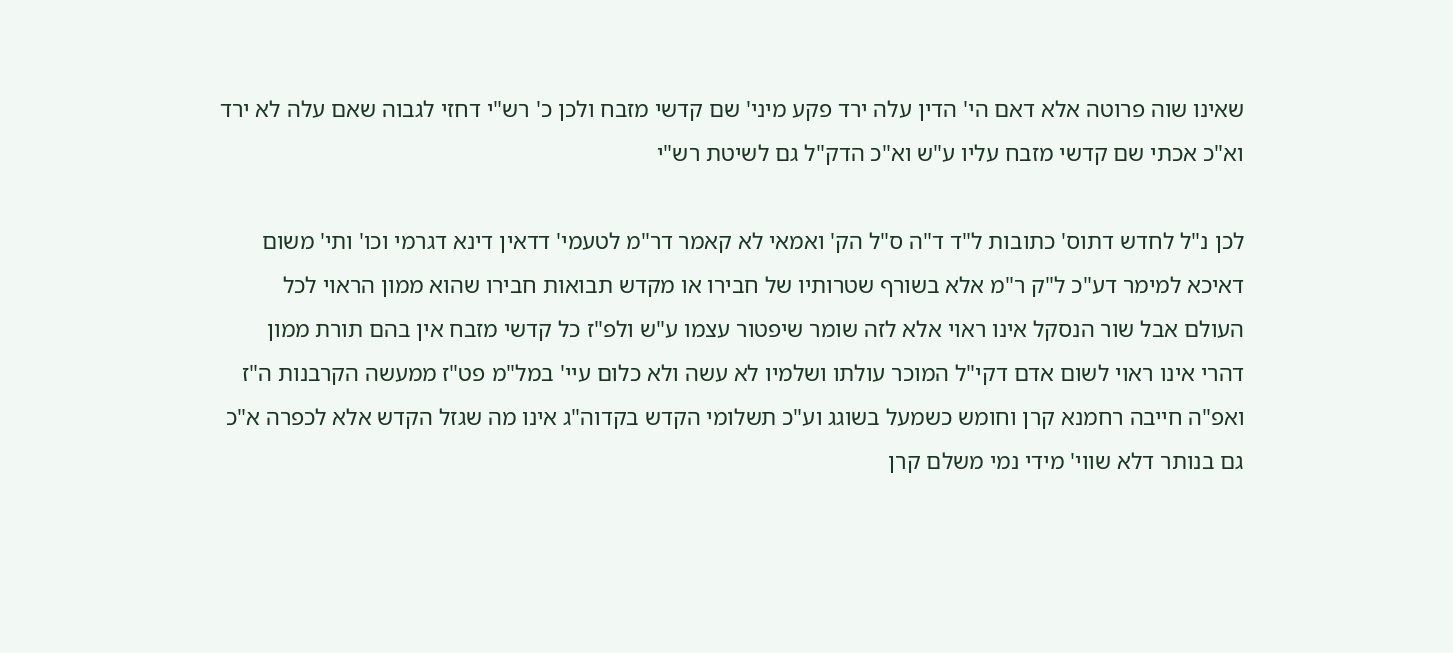שאינו שוה פרוטה אלא דאם הי' הדין עלה ירד פקע מיני' שם קדשי מזבח ולכן כ' רש"י דחזי לגבוה שאם עלה לא ירד וא"כ אכתי שם קדשי מזבח עליו ע"ש וא"כ הדק"ל גם לשיטת רש"י

לכן נ"ל לחדש דתוס' כתובות ל"ד ד"ה ס"ל הק' ואמאי לא קאמר דר"מ לטעמי' דדאין דינא דגרמי וכו' ותי' משום דאיכא למימר דע"כ ל"ק ר"מ אלא בשורף שטרותיו של חבירו או מקדש תבואות חבירו שהוא ממון הראוי לכל העולם אבל שור הנסקל אינו ראוי אלא לזה שומר שיפטור עצמו ע"ש ולפ"ז כל קדשי מזבח אין בהם תורת ממון דהרי אינו ראוי לשום אדם דקי"ל המוכר עולתו ושלמיו לא עשה ולא כלום עיי' במל"מ פט"ז ממעשה הקרבנות ה"ז ואפ"ה חייבה רחמנא קרן וחומש כשמעל בשוגג וע"כ תשלומי הקדש בקדוה"ג אינו מה שגזל הקדש אלא לכפרה א"כ גם בנותר דלא שווי' מידי נמי משלם קרן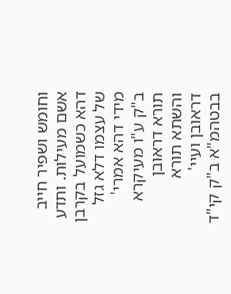וחומש ושפיר חייב אשם מעילות. ותדע דהא כשמועל בקרבן של עצמו דלא גזל מידי דהא אמרי' ב"ק ע"ו מעיקרא תורא דראובן והשתא תורא דראובן ועיי' בבטהמ"א ב"ק קי"ד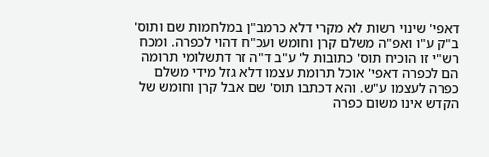דאפי' שינוי רשות לא מקרי דלא כרמב"ן במלחמות שם ותוס' ב"ק ע"ו ואפ"ה משלם קרן וחומש ועכ"ח דהוי לכפרה. ומכח רש"י זו הוכיח תוס' כתובות ל' ע"ב ד"ה זר דתשלומי תרומה הם לכפרה דאפי' אוכל תרומת עצמו דלא גזל מידי משלם כפרה לעצמו ע"ש. והא דכתבו תוס' שם אבל קרן וחומש של הקדש אינו משום כפרה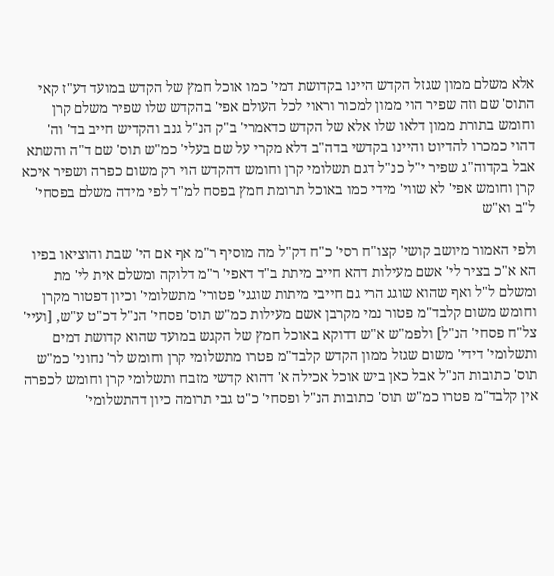אלא משלם ממון שגזל הקדש היינו בקדושת דמי' כמו אוכל חמץ של הקדש במועד דע"ז קאי התוס' שם וזה שפיר הוי ממון למכור וראוי לכל העולם אפי' בהקדש שלו שפיר משלם קרן וחומש בתורת ממון דלאו שלו אלא של הקדש כדאמרי' ב"ק הנ"ל גנב והקדיש חייב בד' וה' דהוי כמכרו להדיוט והיינו בקדשי בדה"ב דלא מקרי על שם בעלי' כמ"ש תוס' שם ד"ה והשתא אבל בקדוה"ג שפיר י"ל כנ"ל דגם תשלומי קרן וחומש דהקדש הוי רק משום כפרה ושפיר איכא קרן וחומש אפי' לא שווי' מידי כמו באוכל תרומת חמץ בפסח למ"ד לפי מידה משלם בפסחי' ל"ב וא"ש

ולפי האמור מיושב קושי' קצו"ח רסי' כ"ח דק"ל מה מוסיף ר"מ אף אם הי' שבת והוציאו בפיו הא א"כ בציר לי' אשם מעילות דהא חייב מיתת ב"ד דאפי' ר"מ דלוקה ומשלם אית לי' מת ומשלם ל"ל ואף שהוא שוגג הרי גם חייבי מיתות שוגגי' פטורי' מתשלומי' וכיון דפטור מקרן וחומש משום קלבד"מ פטור נמי מקרבן אשם מעילות כמ"ש תוס' פסחי' הנ"ל דכ"ט ע"ש, [ועיי' צל"ח פסחי' הנ"ל] ולפמ"ש א"ש דדוקא באוכל חמץ של הקגש במועד שהוא קדושת דמים ותשלומי' דידי' משום שגזל ממון הקדש קלבד"מ פטרו מתשלומי קרן וחומש לר' נחוני' כמ"ש תוס' כתובות הנ"ל אבל כאן ביש אוכל אכילה א' דהוא קדשי מזבח ותשלומי קרן וחומש לכפרה אין קלבד"מ פטרו כמ"ש תוס' כתובות הנ"ל ופסחי' כ"ט גבי תרומה כיון דהתשלומי'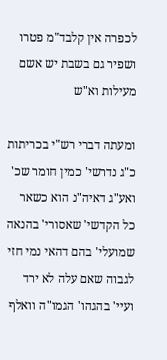לכפרה אין קלבד"מ פטרו ושפיר גם בשבת יש אשם מעילות וא"ש

ומעתה דברי רש"י בכריתות כ"ג נדרשי' כמין חומר שכ' ואע"ג דאיה"נ הוא כשאר כל הקדשי' שאסורי' בהנאה שמועלי' בהם דהאי נמי חזי לגבוה שאם עלה לא ירד ועיי' בהגהו' הגמו"ה וואלף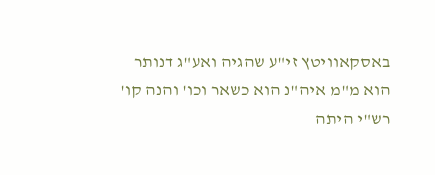באסקאוויטץ זי"ע שהגיה ואע"ג דנותר הוא מ"מ איה"נ הוא כשאר וכו' והנה קו' רש"י היתה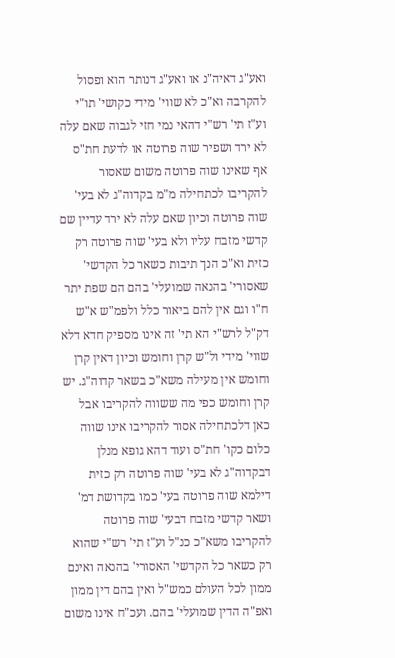ואע"ג דאיה"נ או ואע"ג דנותר הוא ופסול להקרבה וא"כ לא שווי' מידי כקושי' תו"י וע"ז תי' רש"י דהאי נמי חזי לגבוה שאם עלה לא ירד ושפיר שוה פרוטה או לדעת חת"ס אף שאינו שוה פרוטה משום שאסור להקריבו לכתחילה מ"מ בקדוה"ג לא בעי' שוה פרוטה וכיון שאם עלה לא ירד עדיין שם קדשי מזבח עליו ולא בעי' שוה פרוטה רק כזית וא"כ הנך תיבות כשאר כל הקדשי' שאסורי' בהנאה שמועלי' בהם הם שפת יתר ח"ו וגם אין להם ביאור כלל ולפמ"ש א"ש דק"ל לרש"י הא תי' זה אינו מספיק חדא דלא שווי' מידי ול"ש קרן וחומש וכיון דאין קרן וחומש אין מעילה משא"כ בשאר קדוה"ג. יש קרן וחומש כפי מה ששווה להקריבו אבל כאן דלכתחילה אסור להקריבו אינו שווה כלום כקו' חת"ס ועוד דהא גופא מנלן דבקדוה"ג לא בעי' שוה פרוטה רק כזית דילמא שוה פרוטה בעי' כמו בקדושת דמ' ושאר קדשי מזבח דבעי' שוה פרוטה להקריבו משא"כ כנ"ל וע"ז תי' רש"י שהוא רק כשאר כל הקדשי' האסורי' בהנאה ואינם ממון לכל העולם כמש"ל ואין בהם דין ממון ואפ"ה הדין שמועלי' בהם. ועכ"ח אינו משום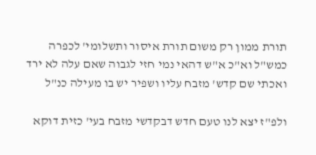תורת ממון רק משום תורת איסור ותשלומי' לכפרה כמש"ל וא"כ א"ש דהאי נמי חזי לגבוה שאם עלה לא ירד ואכתי שם קדש' מזבח עליו ושפיר יש בו מעילה כנ"ל

ולפ"ז יצא לנו טעם חדש דבקדשי מזבח בעי' כזית דוקא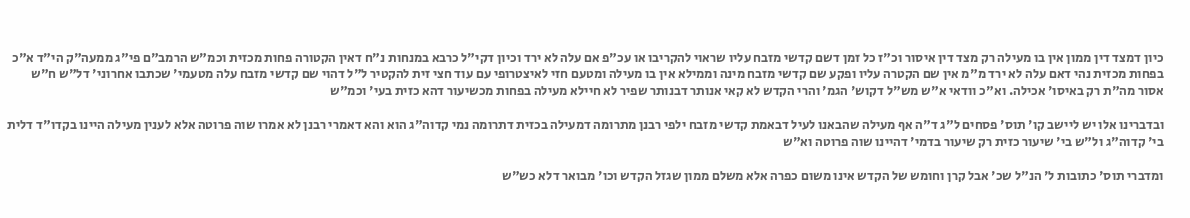כיון דמצד דין ממון אין בו מעילה רק מצד דין איסור וכ"ז כל זמן דשם קדשי מזבח עליו שראוי להקריבו או עכ"פ אם עלה לא ירד וכיון דקי"ל כרבא במנחות נ"ח דאין הקטורה פחות מכזית וכמ"ש הרמב"ם פי"ג ממעה"ק הי"ד א"כ בפחות מכזית נהי דאם עלה לא ירד מ"מ אין שם הקטרה עליו ופקע שם קדשי מזבח מינה וממילא אין בו מעילה ומטעם חזי לאיצטרופי עם עוד חצי זית להקטיר ל"ל דהוי שם קדשי מזבח עלה מטעמי' שכתבו אחרוני' דל"ש ח"ש אסור מה"ת רק באיסו' אכילה. וא"כ וודאי א"ש מש"ל דקוש' הגמ' והרי הקדש לא קאי אנותר דבנותר שפיר לא חיילא מעילה בפחות מכשיעור דהא כזית בעי' וכמ"ש

ובדברינו אלו יש ליישב קו' תוס' פסחים ל"ג ד"ה אף מעילה שהבאנו לעיל דבאמת קדשי מזבח ילפי רבנן מתרומה דמעילה בכזית דתרומה נמי קדוה"ג הוא והא דאמרי רבנן לא אמרו שוה פרוטה אלא לענין מעילה היינו בקדו"ד דלית בי' קדוה"ג ול"ש בי' שיעור כזית רק שיעור בדמי' דהיינו שוה פרוטה וא"ש

ומדברי תוס' כתובות ל' הנ"ל שכ' אבל קרן וחומש של הקדש אינו משום כפרה אלא משלם ממון שגזל הקדש וכו' מבואר דלא כש"ש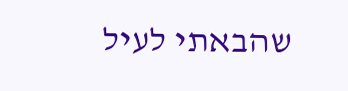שהבאתי לעיל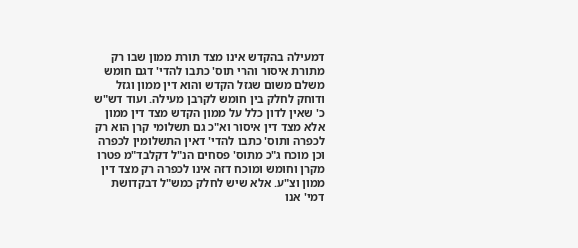דמעילה בהקדש אינו מצד תורת ממון שבו רק מתורת איסור והרי תוס' כתבו להדי' דגם חומש משלם משום שגזל הקדש והוא דין ממון וגזל ודוחק לחלק בין חומש לקרבן מעילה. ועוד דש"ש כ' שאין לדון כלל על ממון הקדש מצד דין ממון אלא מצד דין איסור וא"כ גם תשלומי קרן הוא רק לכפרה ותוס' כתבו להדי' דאין התשלומין לכפרה וכן מוכח ג"כ מתוס' פסחים הנ"ל דקלבד"מ פטרו מקרן וחומש ומוכח דזה אינו לכפרה רק מצד דין ממון וצ"ע. אלא שיש לחלק כמש"ל דבקדושת דמי' אנו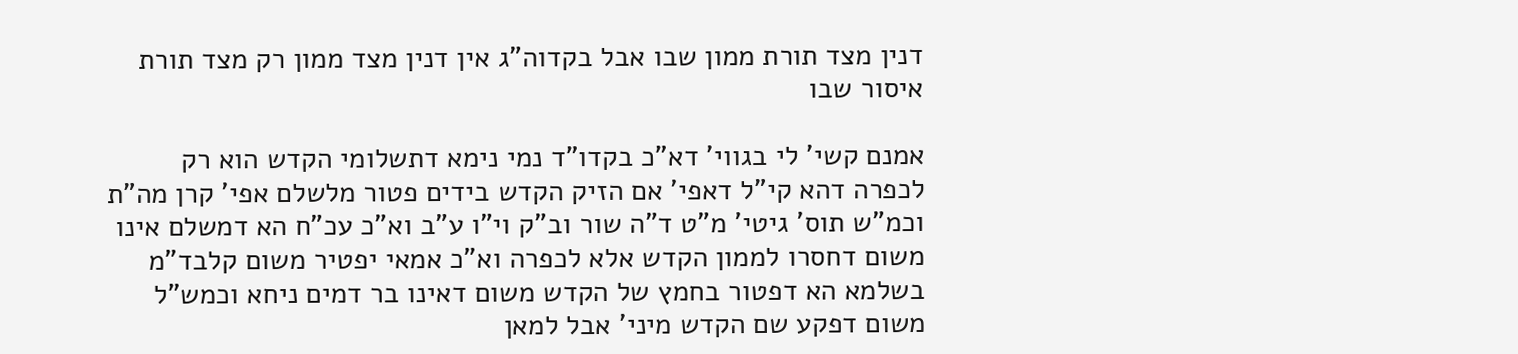דנין מצד תורת ממון שבו אבל בקדוה"ג אין דנין מצד ממון רק מצד תורת איסור שבו

אמנם קשי' לי בגווי' דא"כ בקדו"ד נמי נימא דתשלומי הקדש הוא רק לכפרה דהא קי"ל דאפי' אם הזיק הקדש בידים פטור מלשלם אפי' קרן מה"ת וכמ"ש תוס' גיטי' מ"ט ד"ה שור וב"ק וי"ו ע"ב וא"כ עכ"ח הא דמשלם אינו משום דחסרו לממון הקדש אלא לכפרה וא"כ אמאי יפטיר משום קלבד"מ בשלמא הא דפטור בחמץ של הקדש משום דאינו בר דמים ניחא וכמש"ל משום דפקע שם הקדש מיני' אבל למאן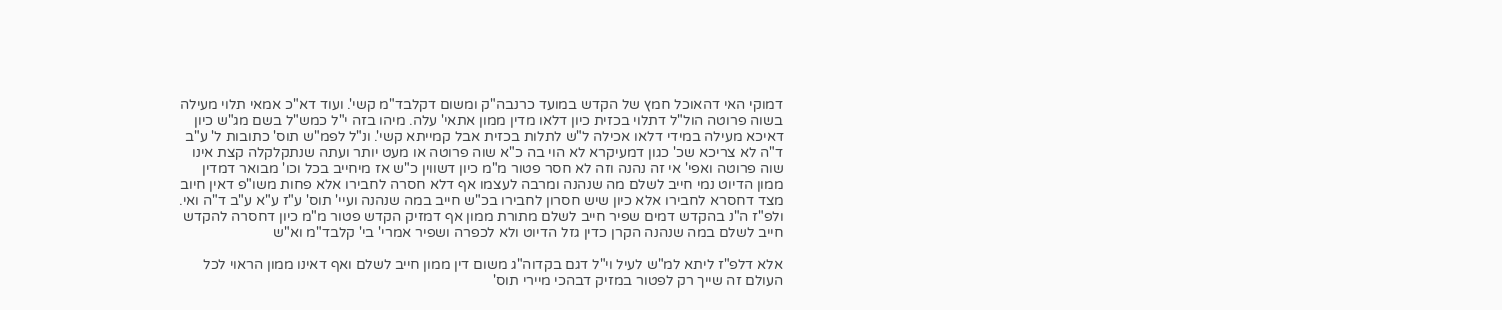דמוקי האי דהאוכל חמץ של הקדש במועד כרנבה"ק ומשום דקלבד"מ קשי'. ועוד דא"כ אמאי תלוי מעילה בשוה פרוטה הול"ל דתלוי בכזית כיון דלאו מדין ממון אתאי' עלה. מיהו בזה י"ל כמש"ל בשם מג"ש כיון דאיכא מעילה במידי דלאו אכילה ל"ש לתלות בכזית אבל קמייתא קשי'. ונ"ל לפמ"ש תוס' כתובות ל' ע"ב ד"ה לא צריכא שכ' כגון דמעיקרא לא הוי בה כ"א שוה פרוטה או מעט יותר ועתה שנתקלקלה קצת אינו שוה פרוטה ואפי' אי זה נהנה וזה לא חסר פטור מ"מ כיון דשווין כ"ש אז מיחייב בכל וכו' מבואר דמדין ממון הדיוט נמי חייב לשלם מה שנהנה ומרבה לעצמו אף דלא חסרה לחבירו אלא פחות משו"פ דאין חיוב מצד דחסרא לחבירו אלא כיון שיש חסרון לחבירו בכ"ש חייב במה שנהנה ועיי' תוס' ע"ז ע"א ע"ב ד"ה ואי. ולפ"ז ה"נ בהקדש דמים שפיר חייב לשלם מתורת ממון אף דמזיק הקדש פטור מ"מ כיון דחסרה להקדש חייב לשלם במה שנהנה הקרן כדין גזל הדיוט ולא לכפרה ושפיר אמרי' בי' קלבד"מ וא"ש

אלא דלפ"ז ליתא למ"ש לעיל וי"ל דגם בקדוה"ג משום דין ממון חייב לשלם ואף דאינו ממון הראוי לכל העולם זה שייך רק לפטור במזיק דבהכי מיירי תוס'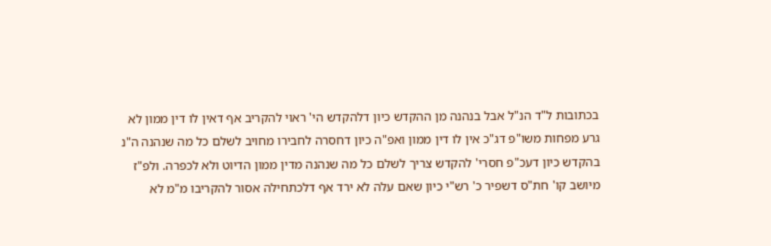בכתובות ל"ד הנ"ל אבל בנהנה מן ההקדש כיון דלהקדש הי' ראוי להקריב אף דאין לו דין ממון לא גרע מפחות משו"פ דג"כ אין לו דין ממון ואפ"ה כיון דחסרה לחבירו מחויב לשלם כל מה שנהנה ה"נ בהקדש כיון דעכ"פ חסרי' להקדש צריך לשלם כל מה שנהנה מדין ממון הדיוט ולא לכפרה. ולפ"ז מיושב קו' חת"ס דשפיר כ' רש"י כיון שאם עלה לא ירד אף דלכתחילה אסור להקריבו מ"מ לא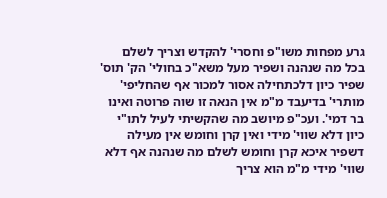גרע מפחות משו"פ וחסרי' להקדש וצריך לשלם בכל מה שנהנה ושפיר מעל משא"כ בחולי' הק' תוס' שפיר כיון דלכתחילה אסור למכור אף שהחליפי' מותרי' בדיעבד מ"מ אין הנאה זו שוה פרוטה ואינו בר דמי'. ועכ"פ מיושב מה שהקשיתי לעיל לתו"י כיון דלא שווי' מידי ואין קרן וחומש אין מעילה דשפיר איכא קרן וחומש לשלם מה שנהנה אף דלא שווי' מידי מ"מ הוא צריך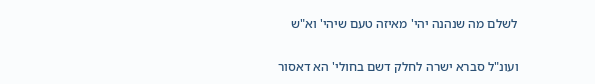לשלם מה שנהנה יהי' מאיזה טעם שיהי' וא"ש

ועונ"ל סברא ישרה לחלק דשם בחולי' הא דאסור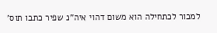למכור לכתחילה הוא משום דהוי איה"נ שפיר כתבו תוס'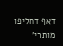דאף דחליפו מותרי'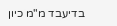בדיעבד מ"מ כיון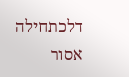דלכתחילה אסור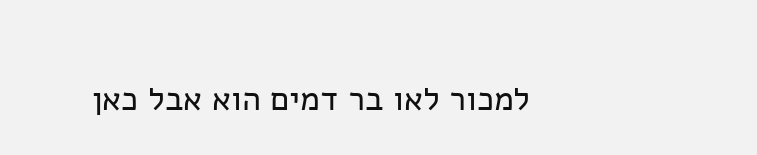למכור לאו בר דמים הוא אבל כאן